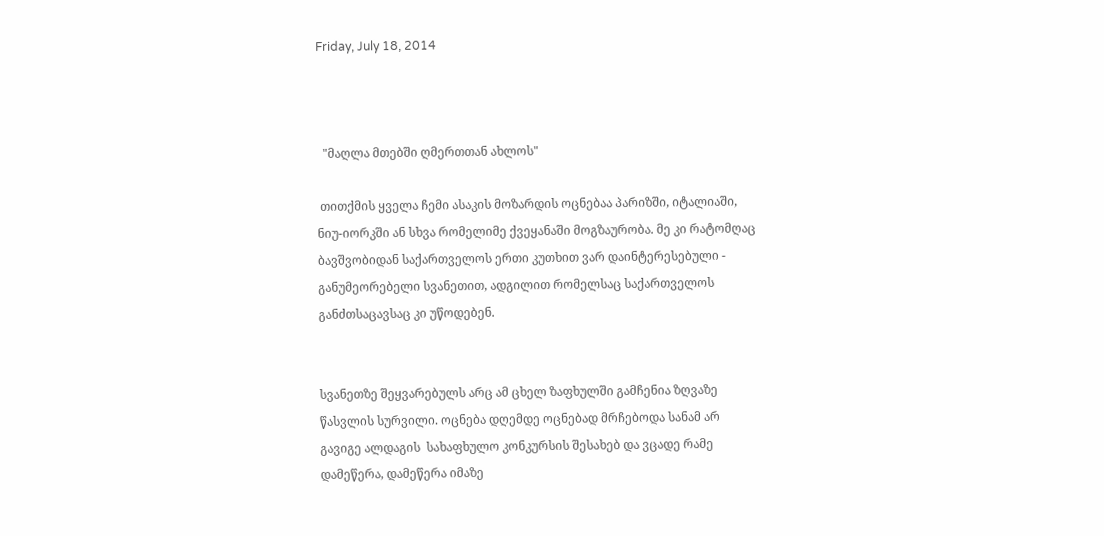Friday, July 18, 2014



  "მაღლა მთებში ღმერთთან ახლოს"

 თითქმის ყველა ჩემი ასაკის მოზარდის ოცნებაა პარიზში, იტალიაში, ნიუ-იორკში ან სხვა რომელიმე ქვეყანაში მოგზაურობა. მე კი რატომღაც ბავშვობიდან საქართველოს ერთი კუთხით ვარ დაინტერესებული - განუმეორებელი სვანეთით, ადგილით რომელსაც საქართველოს განძთსაცავსაც კი უწოდებენ.


სვანეთზე შეყვარებულს არც ამ ცხელ ზაფხულში გამჩენია ზღვაზე წასვლის სურვილი. ოცნება დღემდე ოცნებად მრჩებოდა სანამ არ გავიგე ალდაგის  სახაფხულო კონკურსის შესახებ და ვცადე რამე დამეწერა, დამეწერა იმაზე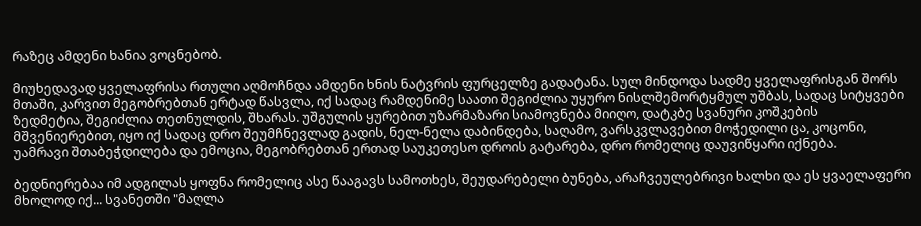რაზეც ამდენი ხანია ვოცნებობ.

მიუხედავად ყველაფრისა რთული აღმოჩნდა ამდენი ხნის ნატვრის ფურცელზე გადატანა. სულ მინდოდა სადმე ყველაფრისგან შორს მთაში, კარვით მეგობრებთან ერტად წასვლა, იქ სადაც რამდენიმე საათი შეგიძლია უყურო ნისლშემორტყმულ უშბას, სადაც სიტყვები ზედმეტია, შეგიძლია თეთნულდის, შხარას. უშგულის ყურებით უზარმაზარი სიამოვნება მიიღო, დატკბე სვანური კოშკების მშვენიერებით, იყო იქ სადაც დრო შეუმჩნევლად გადის, ნელ-ნელა დაბინდება, საღამო, ვარსკვლავებით მოჭედილი ცა, კოცონი, უამრავი შთაბეჭდილება და ემოცია, მეგობრებთან ერთად საუკეთესო დროის გატარება, დრო რომელიც დაუვიწყარი იქნება.

ბედნიერებაა იმ ადგილას ყოფნა რომელიც ასე წააგავს სამოთხეს, შეუდარებელი ბუნება, არაჩვეულებრივი ხალხი და ეს ყვაელაფერი მხოლოდ იქ... სვანეთში "მაღლა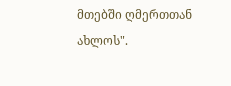მთებში ღმერთთან ახლოს".